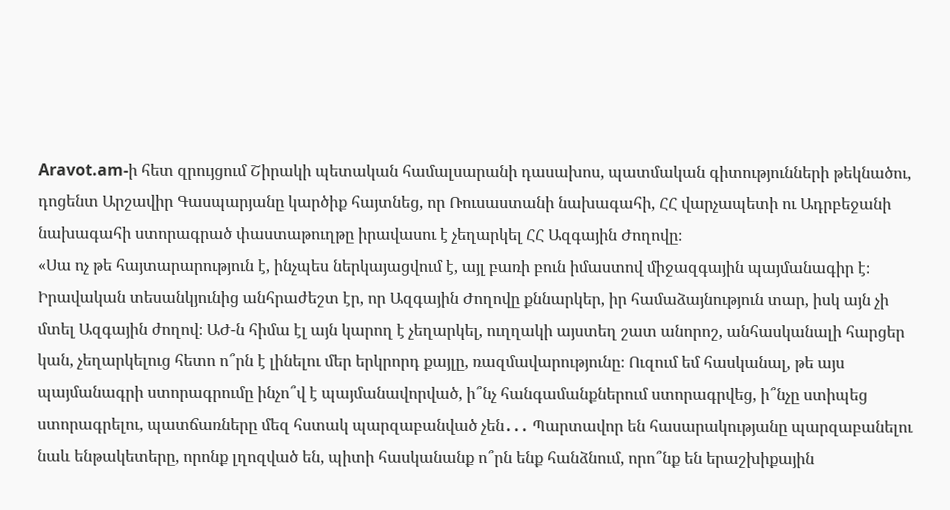Aravot.am-ի հետ զրույցում Շիրակի պետական համալսարանի դասախոս, պատմական գիտությունների թեկնածու, դոցենտ Արշավիր Գասպարյանը կարծիք հայտնեց, որ Ռուսաստանի նախագահի, ՀՀ վարչապետի ու Ադրբեջանի նախագահի ստորագրած փաստաթուղթը իրավասու է չեղարկել ՀՀ Ազգային Ժողովը։
«Սա ոչ թե հայտարարություն է, ինչպես ներկայացվում է, այլ բառի բուն իմաստով միջազգային պայմանագիր է։ Իրավական տեսանկյունից անհրաժեշտ էր, որ Ազգային Ժողովը քննարկեր, իր համաձայնություն տար, իսկ այն չի մտել Ազգային ժողով։ ԱԺ-ն հիմա էլ այն կարող է չեղարկել, ուղղակի այստեղ շատ անորոշ, անհասկանալի հարցեր կան, չեղարկելուց հետո ո՞րն է լինելու մեր երկրորդ քայլը, ռազմավարությունը։ Ուզում եմ հասկանալ, թե այս պայմանագրի ստորագրումը ինչո՞վ է պայմանավորված, ի՞նչ հանգամանքներում ստորագրվեց, ի՞նչը ստիպեց ստորագրելու, պատճառները մեզ հստակ պարզաբանված չեն․․․ Պարտավոր են հասարակությանը պարզաբանելու նաև ենթակետերը, որոնք լղոզված են, պիտի հասկանանք ո՞րն ենք հանձնում, որո՞նք են երաշխիքային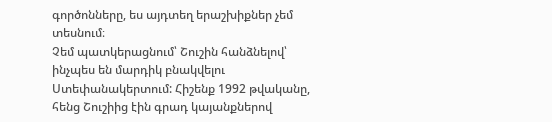գործոնները, ես այդտեղ երաշխիքներ չեմ տեսնում։
Չեմ պատկերացնում՝ Շուշին հանձնելով՝ ինչպես են մարդիկ բնակվելու Ստեփանակերտում: Հիշենք 1992 թվականը, հենց Շուշիից էին գրադ կայանքներով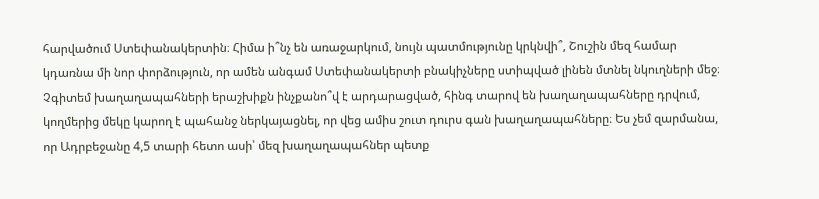հարվածում Ստեփանակերտին։ Հիմա ի՞նչ են առաջարկում, նույն պատմությունը կրկնվի՞, Շուշին մեզ համար կդառնա մի նոր փորձություն, որ ամեն անգամ Ստեփանակերտի բնակիչները ստիպված լինեն մտնել նկուղների մեջ։
Չգիտեմ խաղաղապահների երաշխիքն ինչքանո՞վ է արդարացված, հինգ տարով են խաղաղապահները դրվում, կողմերից մեկը կարող է պահանջ ներկայացնել, որ վեց ամիս շուտ դուրս գան խաղաղապահները։ Ես չեմ զարմանա, որ Ադրբեջանը 4,5 տարի հետո ասի՝ մեզ խաղաղապահներ պետք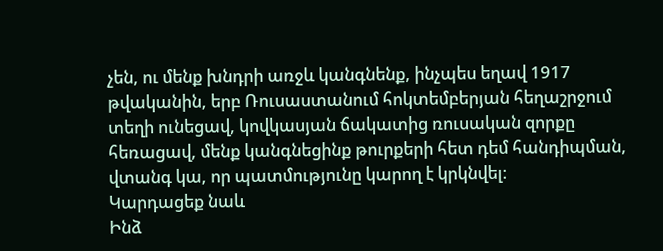չեն, ու մենք խնդրի առջև կանգնենք, ինչպես եղավ 1917 թվականին, երբ Ռուսաստանում հոկտեմբերյան հեղաշրջում տեղի ունեցավ, կովկասյան ճակատից ռուսական զորքը հեռացավ, մենք կանգնեցինք թուրքերի հետ դեմ հանդիպման, վտանգ կա, որ պատմությունը կարող է կրկնվել։
Կարդացեք նաև
Ինձ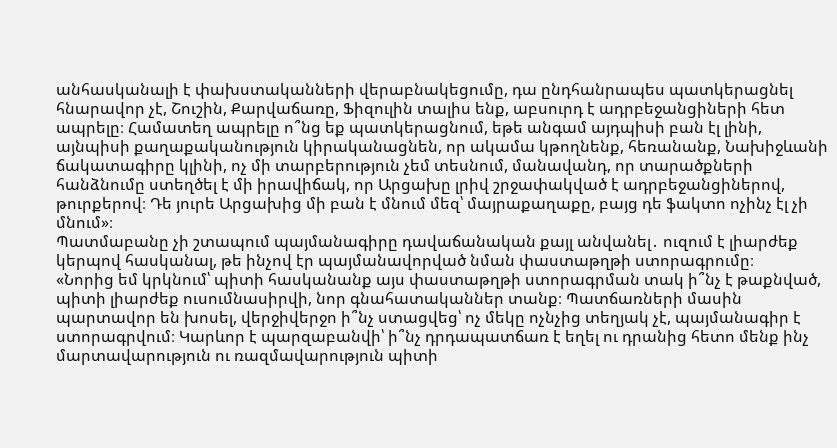անհասկանալի է փախստականների վերաբնակեցումը, դա ընդհանրապես պատկերացնել հնարավոր չէ, Շուշին, Քարվաճառը, Ֆիզուլին տալիս ենք, աբսուրդ է ադրբեջանցիների հետ ապրելը։ Համատեղ ապրելը ո՞նց եք պատկերացնում, եթե անգամ այդպիսի բան էլ լինի, այնպիսի քաղաքականություն կիրականացնեն, որ ակամա կթողնենք, հեռանանք, Նախիջևանի ճակատագիրը կլինի, ոչ մի տարբերություն չեմ տեսնում, մանավանդ, որ տարածքների հանձնումը ստեղծել է մի իրավիճակ, որ Արցախը լրիվ շրջափակված է ադրբեջանցիներով, թուրքերով։ Դե յուրե Արցախից մի բան է մնում մեզ՝ մայրաքաղաքը, բայց դե ֆակտո ոչինչ էլ չի մնում»։
Պատմաբանը չի շտապում պայմանագիրը դավաճանական քայլ անվանել․ ուզում է լիարժեք կերպով հասկանալ, թե ինչով էր պայմանավորված նման փաստաթղթի ստորագրումը։
«Նորից եմ կրկնում՝ պիտի հասկանանք այս փաստաթղթի ստորագրման տակ ի՞նչ է թաքնված, պիտի լիարժեք ուսումնասիրվի, նոր գնահատականներ տանք։ Պատճառների մասին պարտավոր են խոսել, վերջիվերջո ի՞նչ ստացվեց՝ ոչ մեկը ոչնչից տեղյակ չէ, պայմանագիր է ստորագրվում։ Կարևոր է պարզաբանվի՝ ի՞նչ դրդապատճառ է եղել ու դրանից հետո մենք ինչ մարտավարություն ու ռազմավարություն պիտի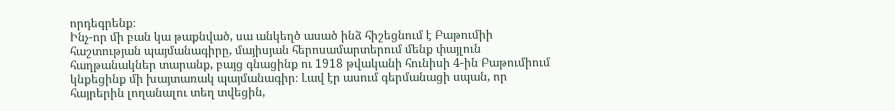որդեգրենք։
Ինչ-որ մի բան կա թաքնված, սա անկեղծ ասած ինձ հիշեցնում է Բաթումիի հաշտության պայմանագիրը, մայիսյան հերոսամարտերում մենք փայլուն հաղթանակներ տարանք, բայց գնացինք ու 1918 թվականի հունիսի 4-ին Բաթումիում կնքեցինք մի խայտառակ պայմանագիր։ Լավ էր ասում գերմանացի սպան, որ հայրերին լողանալու տեղ տվեցին,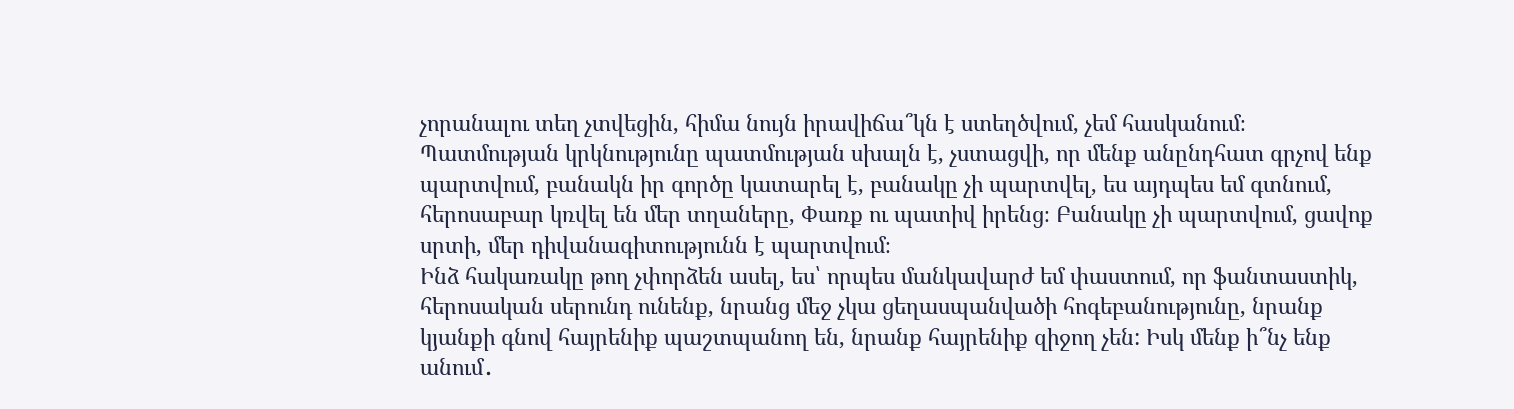չորանալու տեղ չտվեցին, հիմա նույն իրավիճա՞կն է ստեղծվում, չեմ հասկանում։
Պատմության կրկնությունը պատմության սխալն է, չստացվի, որ մենք անընդհատ գրչով ենք պարտվում, բանակն իր գործը կատարել է, բանակը չի պարտվել, ես այդպես եմ գտնում, հերոսաբար կռվել են մեր տղաները, Փառք ու պատիվ իրենց։ Բանակը չի պարտվում, ցավոք սրտի, մեր դիվանագիտությունն է պարտվում։
Ինձ հակառակը թող չփորձեն ասել, ես՝ որպես մանկավարժ եմ փաստում, որ ֆանտաստիկ, հերոսական սերունդ ունենք, նրանց մեջ չկա ցեղասպանվածի հոգեբանությունը, նրանք կյանքի գնով հայրենիք պաշտպանող են, նրանք հայրենիք զիջող չեն: Իսկ մենք ի՞նչ ենք անում․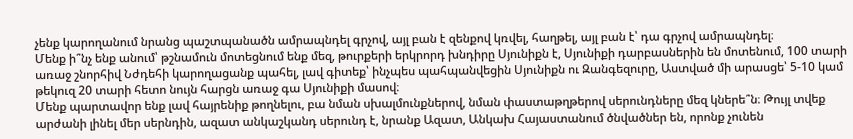չենք կարողանում նրանց պաշտպանածն ամրապնդել գրչով, այլ բան է զենքով կռվել, հաղթել, այլ բան է՝ դա գրչով ամրապնդել։
Մենք ի՞նչ ենք անում՝ թշնամուն մոտեցնում ենք մեզ, թուրքերի երկրորդ խնդիրը Սյունիքն է, Սյունիքի դարբասներին են մոտենում, 100 տարի առաջ շնորհիվ Նժդեհի կարողացանք պահել, լավ գիտեք՝ ինչպես պահպանվեցին Սյունիքն ու Զանգեզուրը, Աստված մի արասցե՝ 5-10 կամ թեկուզ 20 տարի հետո նույն հարցն առաջ գա Սյունիքի մասով։
Մենք պարտավոր ենք լավ հայրենիք թողնելու, բա նման սխալմունքներով, նման փաստաթղթերով սերունդները մեզ կներե՞ն։ Թույլ տվեք արժանի լինել մեր սերնդին, ազատ անկաշկանդ սերունդ է, նրանք Ազատ, Անկախ Հայաստանում ծնվածներ են, որոնք չունեն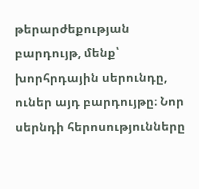թերարժեքության բարդույթ, մենք՝ խորհրդային սերունդը, ուներ այդ բարդույթը։ Նոր սերնդի հերոսությունները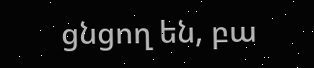ցնցող են, բա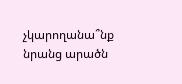չկարողանա՞նք նրանց արածն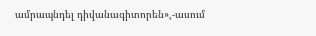ամրապնդել դիվանագիտորեն»,-ասում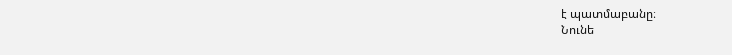է պատմաբանը։
Նունե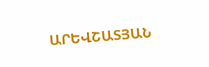ԱՐԵՎՇԱՏՅԱՆ